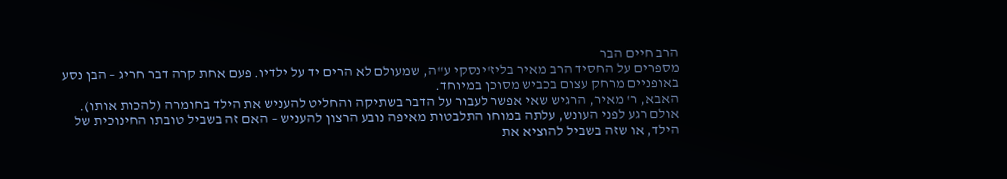הרב חיים הבר
מספרים על החסיד הרב מאיר בליז'ינסקי ע"ה, שמעולם לא הרים יד על ילדיו. פעם אחת קרה דבר חריג – הבן נסע באופניים מרחק עצום בכביש מסוכן במיוחד.
האבא, ר' מאיר, הרגיש שאי אפשר לעבור על הדבר בשתיקה והחליט להעניש את הילד בחומרה (להכות אותו). אולם רגע לפני העונש, עלתה במוחו התלבטות מאיפה נובע הרצון להעניש – האם זה בשביל טובתו החינוכית של הילד, או שזה בשביל להוציא את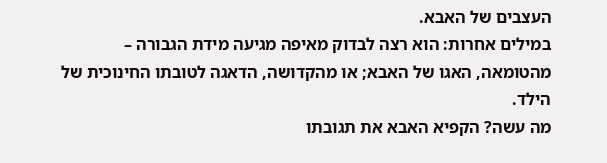העצבים של האבא.
במילים אחרות: הוא רצה לבדוק מאיפה מגיעה מידת הגבורה – מהטומאה, האגו של האבא; או מהקדושה, הדאגה לטובתו החינוכית של הילד.
מה עשה? הקפיא האבא את תגובתו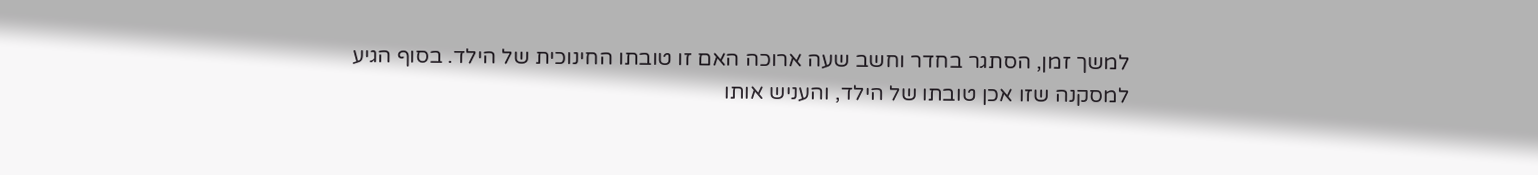למשך זמן, הסתגר בחדר וחשב שעה ארוכה האם זו טובתו החינוכית של הילד. בסוף הגיע למסקנה שזו אכן טובתו של הילד, והעניש אותו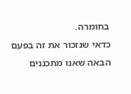בחומרה.
כדאי שנזכור את זה בפעם הבאה שאנו מתכננים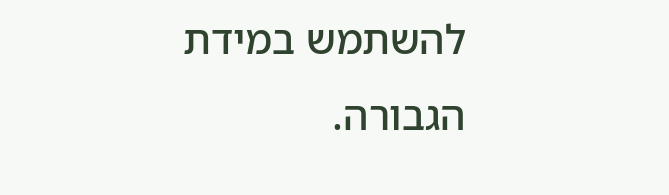להשתמש במידת הגבורה.